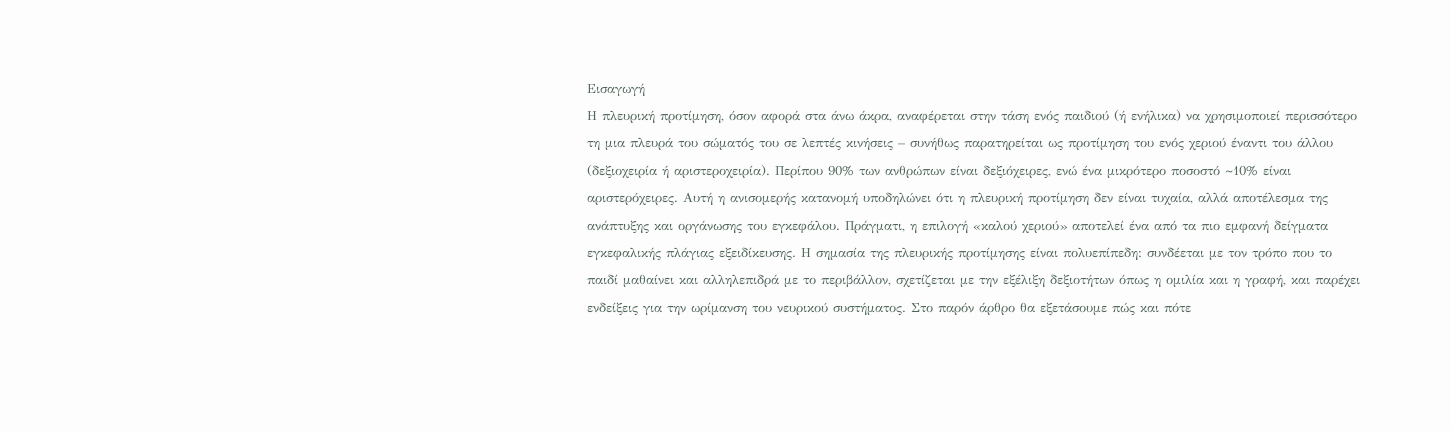Εισαγωγή
Η πλευρική προτίμηση, όσον αφορά στα άνω άκρα, αναφέρεται στην τάση ενός παιδιού (ή ενήλικα) να χρησιμοποιεί περισσότερο τη μια πλευρά του σώματός του σε λεπτές κινήσεις – συνήθως παρατηρείται ως προτίμηση του ενός χεριού έναντι του άλλου (δεξιοχειρία ή αριστεροχειρία). Περίπου 90% των ανθρώπων είναι δεξιόχειρες, ενώ ένα μικρότερο ποσοστό ~10% είναι αριστερόχειρες. Αυτή η ανισομερής κατανομή υποδηλώνει ότι η πλευρική προτίμηση δεν είναι τυχαία, αλλά αποτέλεσμα της ανάπτυξης και οργάνωσης του εγκεφάλου. Πράγματι, η επιλογή «καλού χεριού» αποτελεί ένα από τα πιο εμφανή δείγματα εγκεφαλικής πλάγιας εξειδίκευσης. Η σημασία της πλευρικής προτίμησης είναι πολυεπίπεδη: συνδέεται με τον τρόπο που το παιδί μαθαίνει και αλληλεπιδρά με το περιβάλλον, σχετίζεται με την εξέλιξη δεξιοτήτων όπως η ομιλία και η γραφή, και παρέχει ενδείξεις για την ωρίμανση του νευρικού συστήματος. Στο παρόν άρθρο θα εξετάσουμε πώς και πότε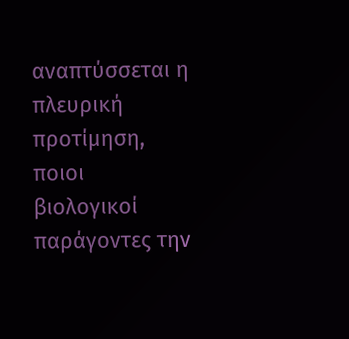αναπτύσσεται η πλευρική προτίμηση, ποιοι βιολογικοί παράγοντες την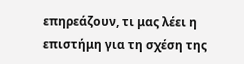επηρεάζουν, τι μας λέει η επιστήμη για τη σχέση της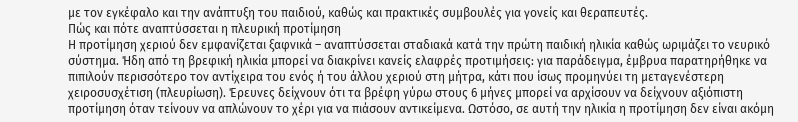με τον εγκέφαλο και την ανάπτυξη του παιδιού, καθώς και πρακτικές συμβουλές για γονείς και θεραπευτές.
Πώς και πότε αναπτύσσεται η πλευρική προτίμηση
Η προτίμηση χεριού δεν εμφανίζεται ξαφνικά – αναπτύσσεται σταδιακά κατά την πρώτη παιδική ηλικία καθώς ωριμάζει το νευρικό σύστημα. Ήδη από τη βρεφική ηλικία μπορεί να διακρίνει κανείς ελαφρές προτιμήσεις: για παράδειγμα, έμβρυα παρατηρήθηκε να πιπιλούν περισσότερο τον αντίχειρα του ενός ή του άλλου χεριού στη μήτρα, κάτι που ίσως προμηνύει τη μεταγενέστερη χειροσυσχέτιση (πλευρίωση). Έρευνες δείχνουν ότι τα βρέφη γύρω στους 6 μήνες μπορεί να αρχίσουν να δείχνουν αξιόπιστη προτίμηση όταν τείνουν να απλώνουν το χέρι για να πιάσουν αντικείμενα. Ωστόσο, σε αυτή την ηλικία η προτίμηση δεν είναι ακόμη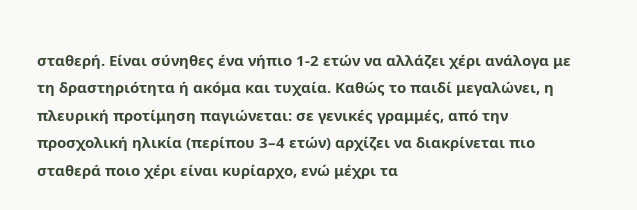σταθερή. Είναι σύνηθες ένα νήπιο 1-2 ετών να αλλάζει χέρι ανάλογα με τη δραστηριότητα ή ακόμα και τυχαία. Καθώς το παιδί μεγαλώνει, η πλευρική προτίμηση παγιώνεται: σε γενικές γραμμές, από την προσχολική ηλικία (περίπου 3–4 ετών) αρχίζει να διακρίνεται πιο σταθερά ποιο χέρι είναι κυρίαρχο, ενώ μέχρι τα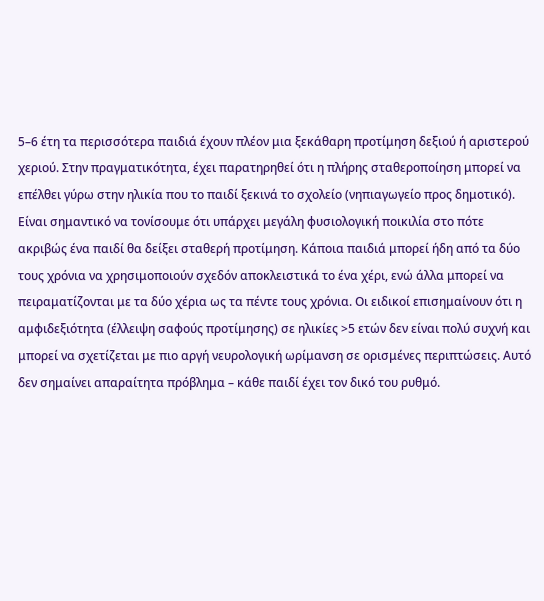5–6 έτη τα περισσότερα παιδιά έχουν πλέον μια ξεκάθαρη προτίμηση δεξιού ή αριστερού χεριού. Στην πραγματικότητα, έχει παρατηρηθεί ότι η πλήρης σταθεροποίηση μπορεί να επέλθει γύρω στην ηλικία που το παιδί ξεκινά το σχολείο (νηπιαγωγείο προς δημοτικό).
Είναι σημαντικό να τονίσουμε ότι υπάρχει μεγάλη φυσιολογική ποικιλία στο πότε ακριβώς ένα παιδί θα δείξει σταθερή προτίμηση. Κάποια παιδιά μπορεί ήδη από τα δύο τους χρόνια να χρησιμοποιούν σχεδόν αποκλειστικά το ένα χέρι, ενώ άλλα μπορεί να πειραματίζονται με τα δύο χέρια ως τα πέντε τους χρόνια. Οι ειδικοί επισημαίνουν ότι η αμφιδεξιότητα (έλλειψη σαφούς προτίμησης) σε ηλικίες >5 ετών δεν είναι πολύ συχνή και μπορεί να σχετίζεται με πιο αργή νευρολογική ωρίμανση σε ορισμένες περιπτώσεις. Αυτό δεν σημαίνει απαραίτητα πρόβλημα – κάθε παιδί έχει τον δικό του ρυθμό.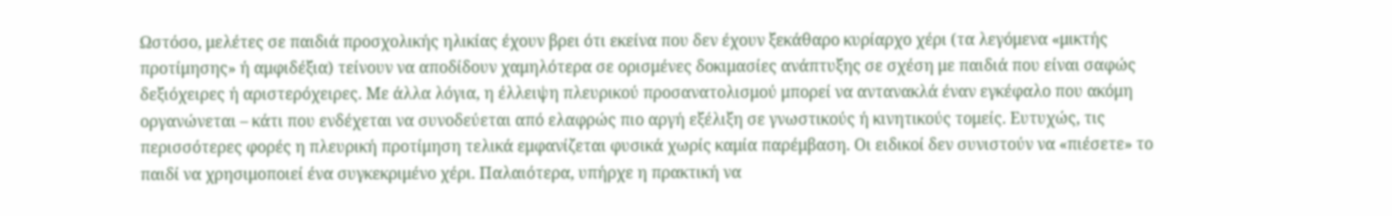Ωστόσο, μελέτες σε παιδιά προσχολικής ηλικίας έχουν βρει ότι εκείνα που δεν έχουν ξεκάθαρο κυρίαρχο χέρι (τα λεγόμενα «μικτής προτίμησης» ή αμφιδέξια) τείνουν να αποδίδουν χαμηλότερα σε ορισμένες δοκιμασίες ανάπτυξης σε σχέση με παιδιά που είναι σαφώς δεξιόχειρες ή αριστερόχειρες. Με άλλα λόγια, η έλλειψη πλευρικού προσανατολισμού μπορεί να αντανακλά έναν εγκέφαλο που ακόμη οργανώνεται – κάτι που ενδέχεται να συνοδεύεται από ελαφρώς πιο αργή εξέλιξη σε γνωστικούς ή κινητικούς τομείς. Ευτυχώς, τις περισσότερες φορές η πλευρική προτίμηση τελικά εμφανίζεται φυσικά χωρίς καμία παρέμβαση. Οι ειδικοί δεν συνιστούν να «πιέσετε» το παιδί να χρησιμοποιεί ένα συγκεκριμένο χέρι. Παλαιότερα, υπήρχε η πρακτική να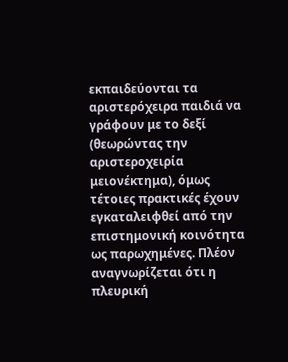εκπαιδεύονται τα αριστερόχειρα παιδιά να γράφουν με το δεξί (θεωρώντας την αριστεροχειρία μειονέκτημα), όμως τέτοιες πρακτικές έχουν εγκαταλειφθεί από την επιστημονική κοινότητα ως παρωχημένες. Πλέον αναγνωρίζεται ότι η πλευρική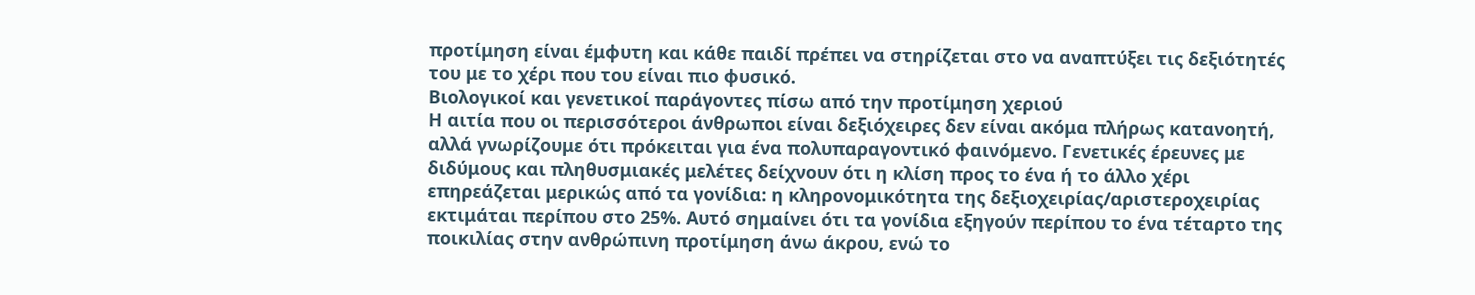προτίμηση είναι έμφυτη και κάθε παιδί πρέπει να στηρίζεται στο να αναπτύξει τις δεξιότητές του με το χέρι που του είναι πιο φυσικό.
Βιολογικοί και γενετικοί παράγοντες πίσω από την προτίμηση χεριού
Η αιτία που οι περισσότεροι άνθρωποι είναι δεξιόχειρες δεν είναι ακόμα πλήρως κατανοητή, αλλά γνωρίζουμε ότι πρόκειται για ένα πολυπαραγοντικό φαινόμενο. Γενετικές έρευνες με διδύμους και πληθυσμιακές μελέτες δείχνουν ότι η κλίση προς το ένα ή το άλλο χέρι επηρεάζεται μερικώς από τα γονίδια: η κληρονομικότητα της δεξιοχειρίας/αριστεροχειρίας εκτιμάται περίπου στο 25%. Αυτό σημαίνει ότι τα γονίδια εξηγούν περίπου το ένα τέταρτο της ποικιλίας στην ανθρώπινη προτίμηση άνω άκρου, ενώ το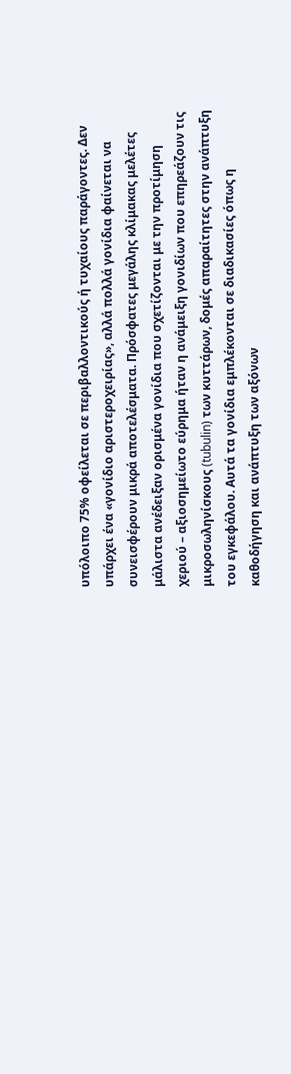υπόλοιπο 75% οφείλεται σε περιβαλλοντικούς ή τυχαίους παράγοντες. Δεν υπάρχει ένα «γονίδιο αριστεροχειρίας», αλλά πολλά γονίδια φαίνεται να συνεισφέρουν μικρά αποτελέσματα. Πρόσφατες μεγάλης κλίμακας μελέτες μάλιστα ανέδειξαν ορισμένα γονίδια που σχετίζονται με την προτίμηση χεριού – αξιοσημείωτο εύρημα ήταν η ανάμειξη γονιδίων που επηρεάζουν τις μικροσωληνίσκους (tubulin) των κυττάρων, δομές απαραίτητες στην ανάπτυξη του εγκεφάλου. Αυτά τα γονίδια εμπλέκονται σε διαδικασίες όπως η καθοδήγηση και ανάπτυξη των αξόνων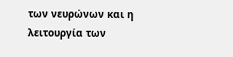των νευρώνων και η λειτουργία των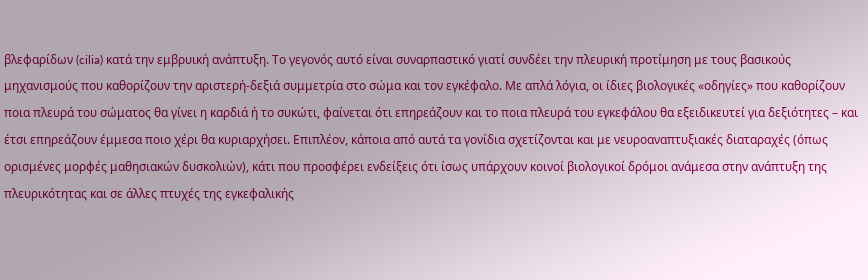βλεφαρίδων (cilia) κατά την εμβρυική ανάπτυξη. Το γεγονός αυτό είναι συναρπαστικό γιατί συνδέει την πλευρική προτίμηση με τους βασικούς μηχανισμούς που καθορίζουν την αριστερή-δεξιά συμμετρία στο σώμα και τον εγκέφαλο. Με απλά λόγια, οι ίδιες βιολογικές «οδηγίες» που καθορίζουν ποια πλευρά του σώματος θα γίνει η καρδιά ή το συκώτι, φαίνεται ότι επηρεάζουν και το ποια πλευρά του εγκεφάλου θα εξειδικευτεί για δεξιότητες – και έτσι επηρεάζουν έμμεσα ποιο χέρι θα κυριαρχήσει. Επιπλέον, κάποια από αυτά τα γονίδια σχετίζονται και με νευροαναπτυξιακές διαταραχές (όπως ορισμένες μορφές μαθησιακών δυσκολιών), κάτι που προσφέρει ενδείξεις ότι ίσως υπάρχουν κοινοί βιολογικοί δρόμοι ανάμεσα στην ανάπτυξη της πλευρικότητας και σε άλλες πτυχές της εγκεφαλικής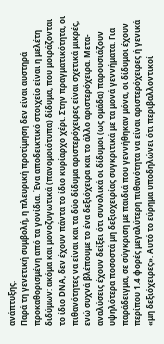ανάπτυξης.
Παρά τη γενετική συμβολή, η πλευρική προτίμηση δεν είναι αυστηρά προκαθορισμένη από τα γονίδια. Ένα αποδεικτικό στοιχείο είναι η μελέτη διδύμων: ακόμα και μονοζυγωτικά (πανομοιότυπα) δίδυμα, που μοιράζονται το ίδιο DNA, δεν έχουν πάντα το ίδιο κυρίαρχο χέρι. Στην πραγματικότητα, οι πιθανότητες να είναι και τα δύο δίδυμα αριστερόχειρες είναι σχετικά μικρές, ενώ συχνά βλέπουμε το ένα δεξιόχειρα και το άλλο αριστερόχειρα. Μετα-αναλύσεις έχουν δείξει ότι συνολικά οι δίδυμοι (ως ομάδα) παρουσιάζουν υψηλότερα ποσοστά μη δεξιοχειρίας συγκριτικά με τα μονά γεννήματα. Για παράδειγμα, σε σύγκριση με παιδιά που γεννήθηκαν μόνα, οι δίδυμοι έχουν περίπου 1.4 φορές μεγαλύτερη πιθανότητα να είναι αριστερόχειρες ή γενικά «μη δεξιόχειρες». Αυτό το εύρημα υποδηλώνει ότι περιβαλλοντικοί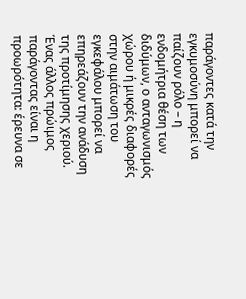παράγοντες κατά την εγκυμοσύνη μπορεί να παίζουν ρόλο – η ενδομήτρια θέση των διδύμων, ο ανταγωνισμός χώρου ή μικρές διαφορές στην αιμάτωση του εγκεφάλου μπορεί να επηρεάζουν την ανάδυση της προτίμησης χεριού. Ένας άλλος πρώιμος παράγοντας είναι η προωρότητα: έρευνα σε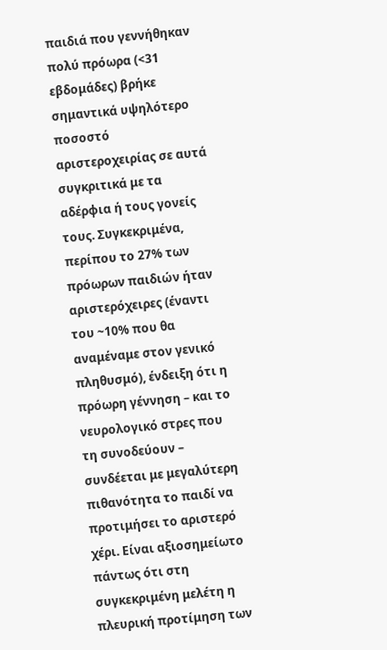παιδιά που γεννήθηκαν πολύ πρόωρα (<31 εβδομάδες) βρήκε σημαντικά υψηλότερο ποσοστό αριστεροχειρίας σε αυτά συγκριτικά με τα αδέρφια ή τους γονείς τους. Συγκεκριμένα, περίπου το 27% των πρόωρων παιδιών ήταν αριστερόχειρες (έναντι του ~10% που θα αναμέναμε στον γενικό πληθυσμό), ένδειξη ότι η πρόωρη γέννηση – και το νευρολογικό στρες που τη συνοδεύουν – συνδέεται με μεγαλύτερη πιθανότητα το παιδί να προτιμήσει το αριστερό χέρι. Είναι αξιοσημείωτο πάντως ότι στη συγκεκριμένη μελέτη η πλευρική προτίμηση των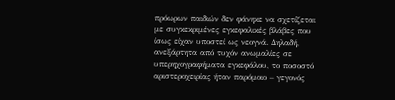πρόωρων παιδιών δεν φάνηκε να σχετίζεται με συγκεκριμένες εγκεφαλικές βλάβες που ίσως είχαν υποστεί ως νεογνά. Δηλαδή, ανεξάρτητα από τυχόν ανωμαλίες σε υπερηχογραφήματα εγκεφάλου, το ποσοστό αριστεροχειρίας ήταν παρόμοιο – γεγονός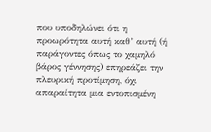που υποδηλώνει ότι η προωρότητα αυτή καθ’ αυτή (ή παράγοντες όπως το χαμηλό βάρος γέννησης) επηρεάζει την πλευρική προτίμηση, όχι απαραίτητα μια εντοπισμένη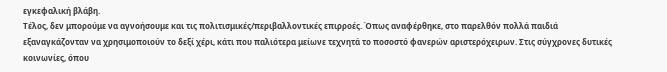εγκεφαλική βλάβη.
Τέλος, δεν μπορούμε να αγνοήσουμε και τις πολιτισμικές/περιβαλλοντικές επιρροές. Όπως αναφέρθηκε, στο παρελθόν πολλά παιδιά εξαναγκάζονταν να χρησιμοποιούν το δεξί χέρι, κάτι που παλιότερα μείωνε τεχνητά το ποσοστό φανερών αριστερόχειρων. Στις σύγχρονες δυτικές κοινωνίες, όπου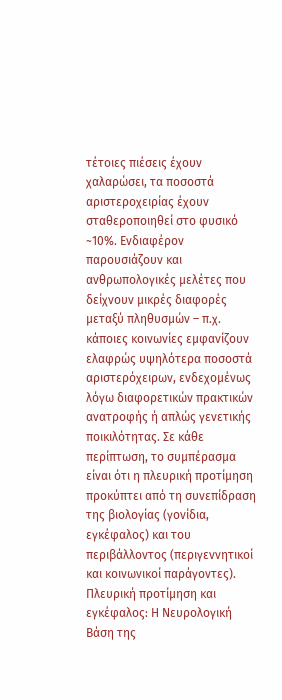τέτοιες πιέσεις έχουν χαλαρώσει, τα ποσοστά αριστεροχειρίας έχουν σταθεροποιηθεί στο φυσικό ~10%. Ενδιαφέρον παρουσιάζουν και ανθρωπολογικές μελέτες που δείχνουν μικρές διαφορές μεταξύ πληθυσμών – π.χ. κάποιες κοινωνίες εμφανίζουν ελαφρώς υψηλότερα ποσοστά αριστερόχειρων, ενδεχομένως λόγω διαφορετικών πρακτικών ανατροφής ή απλώς γενετικής ποικιλότητας. Σε κάθε περίπτωση, το συμπέρασμα είναι ότι η πλευρική προτίμηση προκύπτει από τη συνεπίδραση της βιολογίας (γονίδια, εγκέφαλος) και του περιβάλλοντος (περιγεννητικοί και κοινωνικοί παράγοντες).
Πλευρική προτίμηση και εγκέφαλος: Η Νευρολογική Βάση της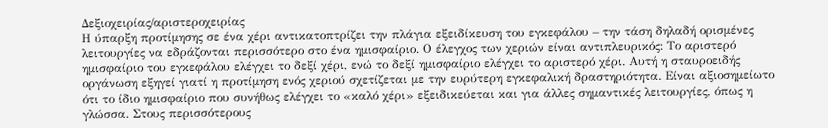Δεξιοχειρίας/αριστεροχειρίας
Η ύπαρξη προτίμησης σε ένα χέρι αντικατοπτρίζει την πλάγια εξειδίκευση του εγκεφάλου – την τάση δηλαδή ορισμένες λειτουργίες να εδράζονται περισσότερο στο ένα ημισφαίριο. Ο έλεγχος των χεριών είναι αντιπλευρικός: Το αριστερό ημισφαίριο του εγκεφάλου ελέγχει το δεξί χέρι, ενώ το δεξί ημισφαίριο ελέγχει το αριστερό χέρι. Αυτή η σταυροειδής οργάνωση εξηγεί γιατί η προτίμηση ενός χεριού σχετίζεται με την ευρύτερη εγκεφαλική δραστηριότητα. Είναι αξιοσημείωτο ότι το ίδιο ημισφαίριο που συνήθως ελέγχει το «καλό χέρι» εξειδικεύεται και για άλλες σημαντικές λειτουργίες, όπως η γλώσσα. Στους περισσότερους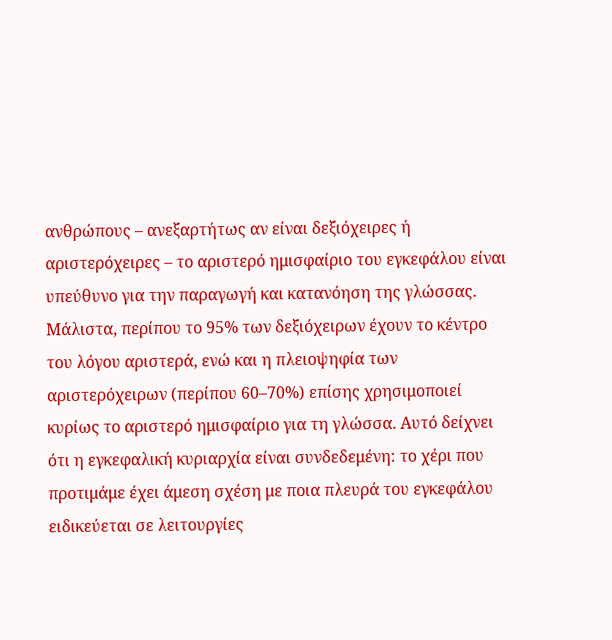ανθρώπους – ανεξαρτήτως αν είναι δεξιόχειρες ή αριστερόχειρες – το αριστερό ημισφαίριο του εγκεφάλου είναι υπεύθυνο για την παραγωγή και κατανόηση της γλώσσας. Μάλιστα, περίπου το 95% των δεξιόχειρων έχουν το κέντρο του λόγου αριστερά, ενώ και η πλειοψηφία των αριστερόχειρων (περίπου 60–70%) επίσης χρησιμοποιεί κυρίως το αριστερό ημισφαίριο για τη γλώσσα. Αυτό δείχνει ότι η εγκεφαλική κυριαρχία είναι συνδεδεμένη: το χέρι που προτιμάμε έχει άμεση σχέση με ποια πλευρά του εγκεφάλου ειδικεύεται σε λειτουργίες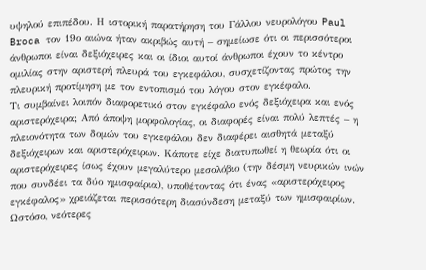υψηλού επιπέδου. Η ιστορική παρατήρηση του Γάλλου νευρολόγου Paul Broca τον 19ο αιώνα ήταν ακριβώς αυτή – σημείωσε ότι οι περισσότεροι άνθρωποι είναι δεξιόχειρες και οι ίδιοι αυτοί άνθρωποι έχουν το κέντρο ομιλίας στην αριστερή πλευρά του εγκεφάλου, συσχετίζοντας πρώτος την πλευρική προτίμηση με τον εντοπισμό του λόγου στον εγκέφαλο.
Τι συμβαίνει λοιπόν διαφορετικό στον εγκέφαλο ενός δεξιόχειρα και ενός αριστερόχειρα; Από άποψη μορφολογίας, οι διαφορές είναι πολύ λεπτές – η πλειονότητα των δομών του εγκεφάλου δεν διαφέρει αισθητά μεταξύ δεξιόχειρων και αριστερόχειρων. Κάποτε είχε διατυπωθεί η θεωρία ότι οι αριστερόχειρες ίσως έχουν μεγαλύτερο μεσολόβιο (την δέσμη νευρικών ινών που συνδέει τα δύο ημισφαίρια), υποθέτοντας ότι ένας «αριστερόχειρος εγκέφαλος» χρειάζεται περισσότερη διασύνδεση μεταξύ των ημισφαιρίων. Ωστόσο, νεότερες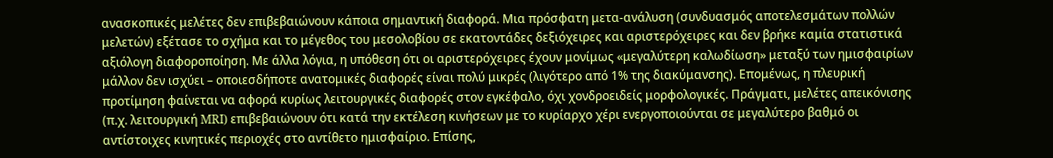ανασκοπικές μελέτες δεν επιβεβαιώνουν κάποια σημαντική διαφορά. Μια πρόσφατη μετα-ανάλυση (συνδυασμός αποτελεσμάτων πολλών μελετών) εξέτασε το σχήμα και το μέγεθος του μεσολοβίου σε εκατοντάδες δεξιόχειρες και αριστερόχειρες και δεν βρήκε καμία στατιστικά αξιόλογη διαφοροποίηση. Με άλλα λόγια, η υπόθεση ότι οι αριστερόχειρες έχουν μονίμως «μεγαλύτερη καλωδίωση» μεταξύ των ημισφαιρίων μάλλον δεν ισχύει – οποιεσδήποτε ανατομικές διαφορές είναι πολύ μικρές (λιγότερο από 1% της διακύμανσης). Επομένως, η πλευρική προτίμηση φαίνεται να αφορά κυρίως λειτουργικές διαφορές στον εγκέφαλο, όχι χονδροειδείς μορφολογικές. Πράγματι, μελέτες απεικόνισης (π.χ. λειτουργική MRI) επιβεβαιώνουν ότι κατά την εκτέλεση κινήσεων με το κυρίαρχο χέρι ενεργοποιούνται σε μεγαλύτερο βαθμό οι αντίστοιχες κινητικές περιοχές στο αντίθετο ημισφαίριο. Επίσης,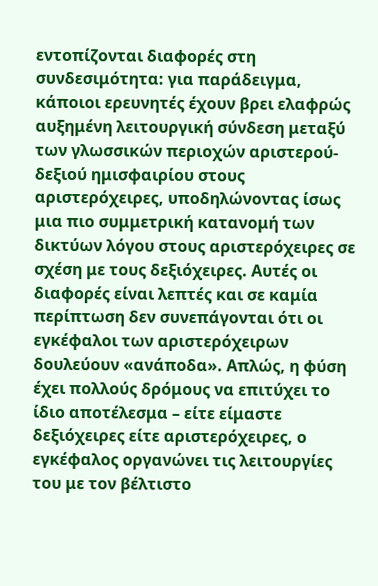εντοπίζονται διαφορές στη συνδεσιμότητα: για παράδειγμα, κάποιοι ερευνητές έχουν βρει ελαφρώς αυξημένη λειτουργική σύνδεση μεταξύ των γλωσσικών περιοχών αριστερού-δεξιού ημισφαιρίου στους αριστερόχειρες, υποδηλώνοντας ίσως μια πιο συμμετρική κατανομή των δικτύων λόγου στους αριστερόχειρες σε σχέση με τους δεξιόχειρες. Αυτές οι διαφορές είναι λεπτές και σε καμία περίπτωση δεν συνεπάγονται ότι οι εγκέφαλοι των αριστερόχειρων δουλεύουν «ανάποδα». Απλώς, η φύση έχει πολλούς δρόμους να επιτύχει το ίδιο αποτέλεσμα – είτε είμαστε δεξιόχειρες είτε αριστερόχειρες, ο εγκέφαλος οργανώνει τις λειτουργίες του με τον βέλτιστο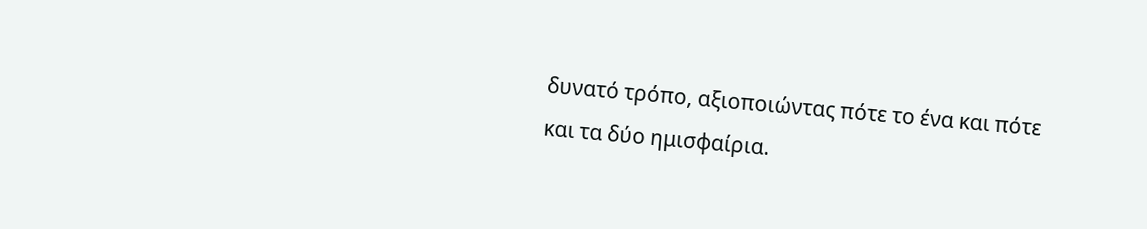δυνατό τρόπο, αξιοποιώντας πότε το ένα και πότε και τα δύο ημισφαίρια.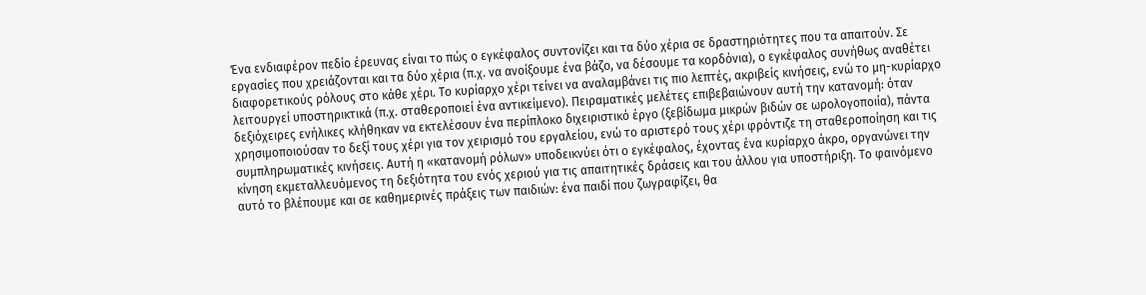Ένα ενδιαφέρον πεδίο έρευνας είναι το πώς ο εγκέφαλος συντονίζει και τα δύο χέρια σε δραστηριότητες που τα απαιτούν. Σε εργασίες που χρειάζονται και τα δύο χέρια (π.χ. να ανοίξουμε ένα βάζο, να δέσουμε τα κορδόνια), ο εγκέφαλος συνήθως αναθέτει διαφορετικούς ρόλους στο κάθε χέρι. Το κυρίαρχο χέρι τείνει να αναλαμβάνει τις πιο λεπτές, ακριβείς κινήσεις, ενώ το μη-κυρίαρχο λειτουργεί υποστηρικτικά (π.χ. σταθεροποιεί ένα αντικείμενο). Πειραματικές μελέτες επιβεβαιώνουν αυτή την κατανομή: όταν δεξιόχειρες ενήλικες κλήθηκαν να εκτελέσουν ένα περίπλοκο διχειριστικό έργο (ξεβίδωμα μικρών βιδών σε ωρολογοποιία), πάντα χρησιμοποιούσαν το δεξί τους χέρι για τον χειρισμό του εργαλείου, ενώ το αριστερό τους χέρι φρόντιζε τη σταθεροποίηση και τις συμπληρωματικές κινήσεις. Αυτή η «κατανομή ρόλων» υποδεικνύει ότι ο εγκέφαλος, έχοντας ένα κυρίαρχο άκρο, οργανώνει την κίνηση εκμεταλλευόμενος τη δεξιότητα του ενός χεριού για τις απαιτητικές δράσεις και του άλλου για υποστήριξη. Το φαινόμενο αυτό το βλέπουμε και σε καθημερινές πράξεις των παιδιών: ένα παιδί που ζωγραφίζει, θα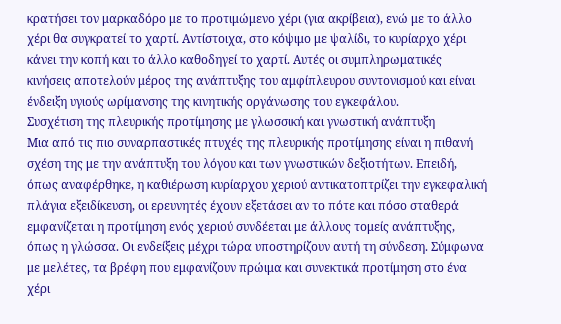κρατήσει τον μαρκαδόρο με το προτιμώμενο χέρι (για ακρίβεια), ενώ με το άλλο χέρι θα συγκρατεί το χαρτί. Αντίστοιχα, στο κόψιμο με ψαλίδι, το κυρίαρχο χέρι κάνει την κοπή και το άλλο καθοδηγεί το χαρτί. Αυτές οι συμπληρωματικές κινήσεις αποτελούν μέρος της ανάπτυξης του αμφίπλευρου συντονισμού και είναι ένδειξη υγιούς ωρίμανσης της κινητικής οργάνωσης του εγκεφάλου.
Συσχέτιση της πλευρικής προτίμησης με γλωσσική και γνωστική ανάπτυξη
Μια από τις πιο συναρπαστικές πτυχές της πλευρικής προτίμησης είναι η πιθανή σχέση της με την ανάπτυξη του λόγου και των γνωστικών δεξιοτήτων. Επειδή, όπως αναφέρθηκε, η καθιέρωση κυρίαρχου χεριού αντικατοπτρίζει την εγκεφαλική πλάγια εξειδίκευση, οι ερευνητές έχουν εξετάσει αν το πότε και πόσο σταθερά εμφανίζεται η προτίμηση ενός χεριού συνδέεται με άλλους τομείς ανάπτυξης, όπως η γλώσσα. Οι ενδείξεις μέχρι τώρα υποστηρίζουν αυτή τη σύνδεση. Σύμφωνα με μελέτες, τα βρέφη που εμφανίζουν πρώιμα και συνεκτικά προτίμηση στο ένα χέρι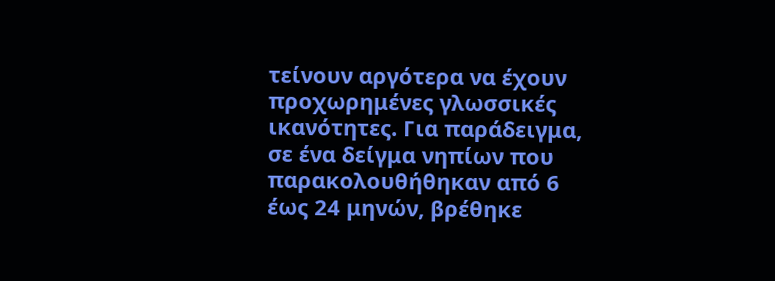τείνουν αργότερα να έχουν προχωρημένες γλωσσικές ικανότητες. Για παράδειγμα, σε ένα δείγμα νηπίων που παρακολουθήθηκαν από 6 έως 24 μηνών, βρέθηκε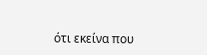ότι εκείνα που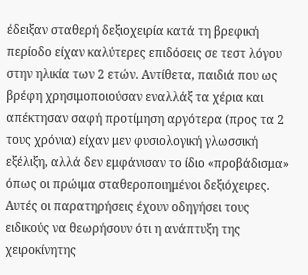έδειξαν σταθερή δεξιοχειρία κατά τη βρεφική περίοδο είχαν καλύτερες επιδόσεις σε τεστ λόγου στην ηλικία των 2 ετών. Αντίθετα, παιδιά που ως βρέφη χρησιμοποιούσαν εναλλάξ τα χέρια και απέκτησαν σαφή προτίμηση αργότερα (προς τα 2 τους χρόνια) είχαν μεν φυσιολογική γλωσσική εξέλιξη, αλλά δεν εμφάνισαν το ίδιο «προβάδισμα» όπως οι πρώιμα σταθεροποιημένοι δεξιόχειρες. Αυτές οι παρατηρήσεις έχουν οδηγήσει τους ειδικούς να θεωρήσουν ότι η ανάπτυξη της χειροκίνητης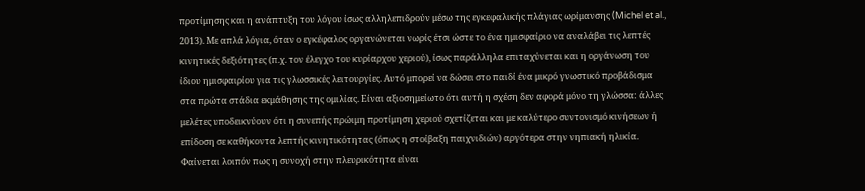προτίμησης και η ανάπτυξη του λόγου ίσως αλληλεπιδρούν μέσω της εγκεφαλικής πλάγιας ωρίμανσης (Michel et al., 2013). Με απλά λόγια, όταν ο εγκέφαλος οργανώνεται νωρίς έτσι ώστε το ένα ημισφαίριο να αναλάβει τις λεπτές κινητικές δεξιότητες (π.χ. τον έλεγχο του κυρίαρχου χεριού), ίσως παράλληλα επιταχύνεται και η οργάνωση του ίδιου ημισφαιρίου για τις γλωσσικές λειτουργίες. Αυτό μπορεί να δώσει στο παιδί ένα μικρό γνωστικό προβάδισμα στα πρώτα στάδια εκμάθησης της ομιλίας. Είναι αξιοσημείωτο ότι αυτή η σχέση δεν αφορά μόνο τη γλώσσα: άλλες μελέτες υποδεικνύουν ότι η συνεπής πρώιμη προτίμηση χεριού σχετίζεται και με καλύτερο συντονισμό κινήσεων ή επίδοση σε καθήκοντα λεπτής κινητικότητας (όπως η στοίβαξη παιχνιδιών) αργότερα στην νηπιακή ηλικία. Φαίνεται λοιπόν πως η συνοχή στην πλευρικότητα είναι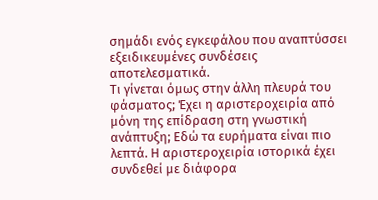σημάδι ενός εγκεφάλου που αναπτύσσει εξειδικευμένες συνδέσεις αποτελεσματικά.
Τι γίνεται όμως στην άλλη πλευρά του φάσματος; Έχει η αριστεροχειρία από μόνη της επίδραση στη γνωστική ανάπτυξη; Εδώ τα ευρήματα είναι πιο λεπτά. Η αριστεροχειρία ιστορικά έχει συνδεθεί με διάφορα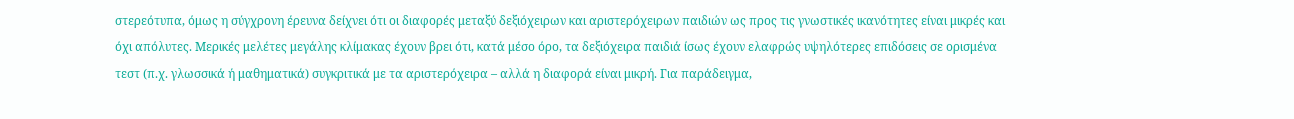στερεότυπα, όμως η σύγχρονη έρευνα δείχνει ότι οι διαφορές μεταξύ δεξιόχειρων και αριστερόχειρων παιδιών ως προς τις γνωστικές ικανότητες είναι μικρές και όχι απόλυτες. Μερικές μελέτες μεγάλης κλίμακας έχουν βρει ότι, κατά μέσο όρο, τα δεξιόχειρα παιδιά ίσως έχουν ελαφρώς υψηλότερες επιδόσεις σε ορισμένα τεστ (π.χ. γλωσσικά ή μαθηματικά) συγκριτικά με τα αριστερόχειρα – αλλά η διαφορά είναι μικρή. Για παράδειγμα,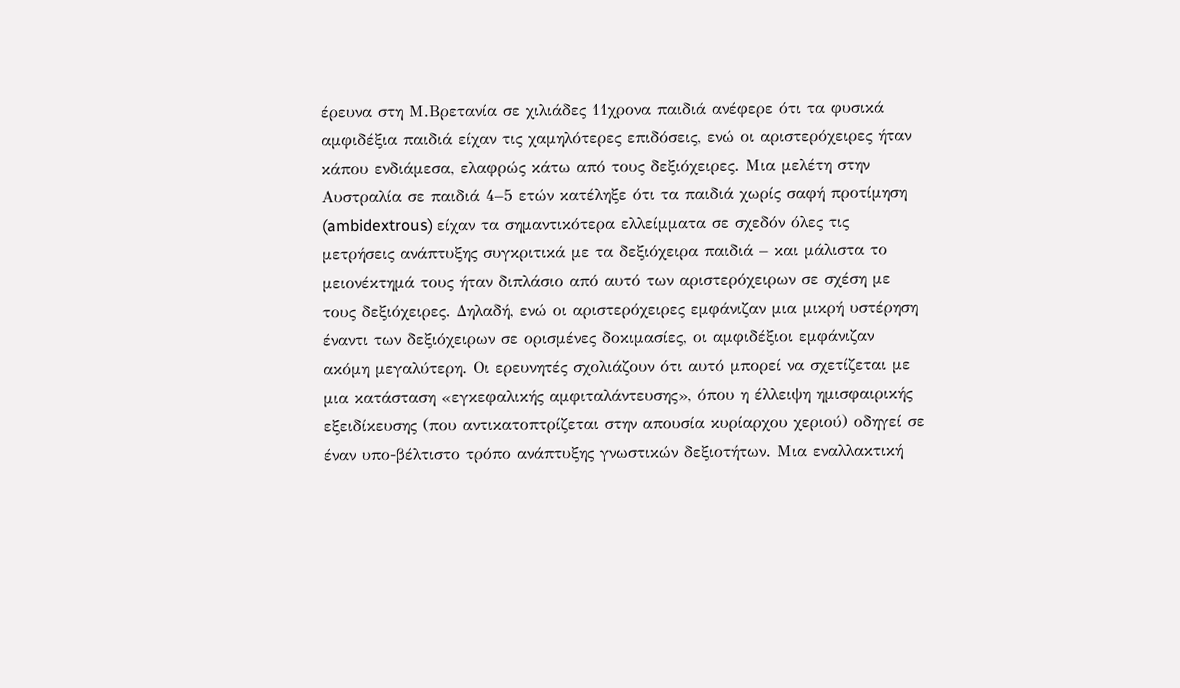έρευνα στη Μ.Βρετανία σε χιλιάδες 11χρονα παιδιά ανέφερε ότι τα φυσικά αμφιδέξια παιδιά είχαν τις χαμηλότερες επιδόσεις, ενώ οι αριστερόχειρες ήταν κάπου ενδιάμεσα, ελαφρώς κάτω από τους δεξιόχειρες. Μια μελέτη στην Αυστραλία σε παιδιά 4–5 ετών κατέληξε ότι τα παιδιά χωρίς σαφή προτίμηση (ambidextrous) είχαν τα σημαντικότερα ελλείμματα σε σχεδόν όλες τις μετρήσεις ανάπτυξης συγκριτικά με τα δεξιόχειρα παιδιά – και μάλιστα το μειονέκτημά τους ήταν διπλάσιο από αυτό των αριστερόχειρων σε σχέση με τους δεξιόχειρες. Δηλαδή, ενώ οι αριστερόχειρες εμφάνιζαν μια μικρή υστέρηση έναντι των δεξιόχειρων σε ορισμένες δοκιμασίες, οι αμφιδέξιοι εμφάνιζαν ακόμη μεγαλύτερη. Οι ερευνητές σχολιάζουν ότι αυτό μπορεί να σχετίζεται με μια κατάσταση «εγκεφαλικής αμφιταλάντευσης», όπου η έλλειψη ημισφαιρικής εξειδίκευσης (που αντικατοπτρίζεται στην απουσία κυρίαρχου χεριού) οδηγεί σε έναν υπο-βέλτιστο τρόπο ανάπτυξης γνωστικών δεξιοτήτων. Μια εναλλακτική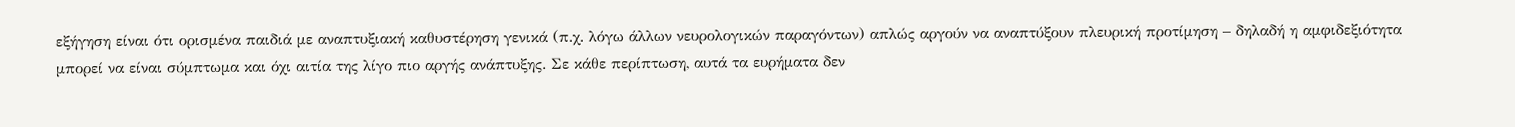εξήγηση είναι ότι ορισμένα παιδιά με αναπτυξιακή καθυστέρηση γενικά (π.χ. λόγω άλλων νευρολογικών παραγόντων) απλώς αργούν να αναπτύξουν πλευρική προτίμηση – δηλαδή η αμφιδεξιότητα μπορεί να είναι σύμπτωμα και όχι αιτία της λίγο πιο αργής ανάπτυξης. Σε κάθε περίπτωση, αυτά τα ευρήματα δεν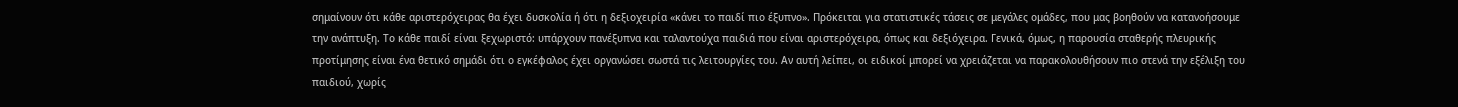σημαίνουν ότι κάθε αριστερόχειρας θα έχει δυσκολία ή ότι η δεξιοχειρία «κάνει το παιδί πιο έξυπνο». Πρόκειται για στατιστικές τάσεις σε μεγάλες ομάδες, που μας βοηθούν να κατανοήσουμε την ανάπτυξη. Το κάθε παιδί είναι ξεχωριστό: υπάρχουν πανέξυπνα και ταλαντούχα παιδιά που είναι αριστερόχειρα, όπως και δεξιόχειρα. Γενικά, όμως, η παρουσία σταθερής πλευρικής προτίμησης είναι ένα θετικό σημάδι ότι ο εγκέφαλος έχει οργανώσει σωστά τις λειτουργίες του. Αν αυτή λείπει, οι ειδικοί μπορεί να χρειάζεται να παρακολουθήσουν πιο στενά την εξέλιξη του παιδιού, χωρίς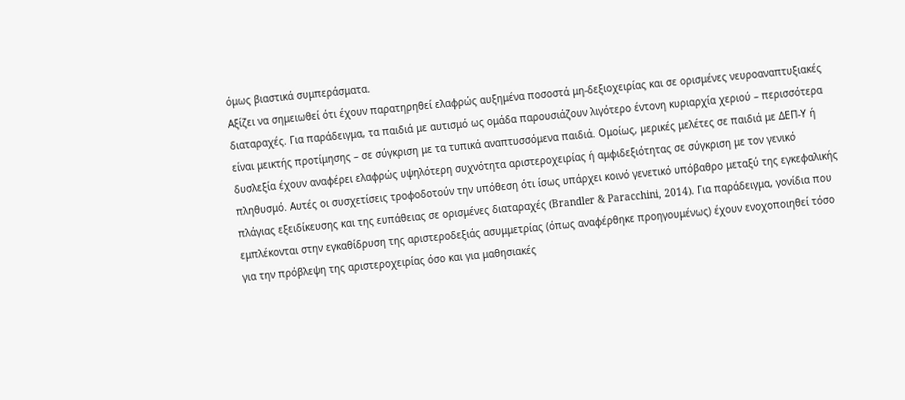όμως βιαστικά συμπεράσματα.
Αξίζει να σημειωθεί ότι έχουν παρατηρηθεί ελαφρώς αυξημένα ποσοστά μη-δεξιοχειρίας και σε ορισμένες νευροαναπτυξιακές διαταραχές. Για παράδειγμα, τα παιδιά με αυτισμό ως ομάδα παρουσιάζουν λιγότερο έντονη κυριαρχία χεριού – περισσότερα είναι μεικτής προτίμησης – σε σύγκριση με τα τυπικά αναπτυσσόμενα παιδιά. Ομοίως, μερικές μελέτες σε παιδιά με ΔΕΠ-Υ ή δυσλεξία έχουν αναφέρει ελαφρώς υψηλότερη συχνότητα αριστεροχειρίας ή αμφιδεξιότητας σε σύγκριση με τον γενικό πληθυσμό. Αυτές οι συσχετίσεις τροφοδοτούν την υπόθεση ότι ίσως υπάρχει κοινό γενετικό υπόβαθρο μεταξύ της εγκεφαλικής πλάγιας εξειδίκευσης και της ευπάθειας σε ορισμένες διαταραχές (Brandler & Paracchini, 2014). Για παράδειγμα, γονίδια που εμπλέκονται στην εγκαθίδρυση της αριστεροδεξιάς ασυμμετρίας (όπως αναφέρθηκε προηγουμένως) έχουν ενοχοποιηθεί τόσο για την πρόβλεψη της αριστεροχειρίας όσο και για μαθησιακές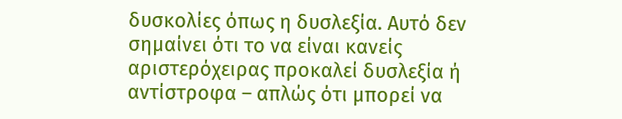δυσκολίες όπως η δυσλεξία. Αυτό δεν σημαίνει ότι το να είναι κανείς αριστερόχειρας προκαλεί δυσλεξία ή αντίστροφα – απλώς ότι μπορεί να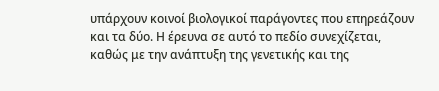υπάρχουν κοινοί βιολογικοί παράγοντες που επηρεάζουν και τα δύο. Η έρευνα σε αυτό το πεδίο συνεχίζεται, καθώς με την ανάπτυξη της γενετικής και της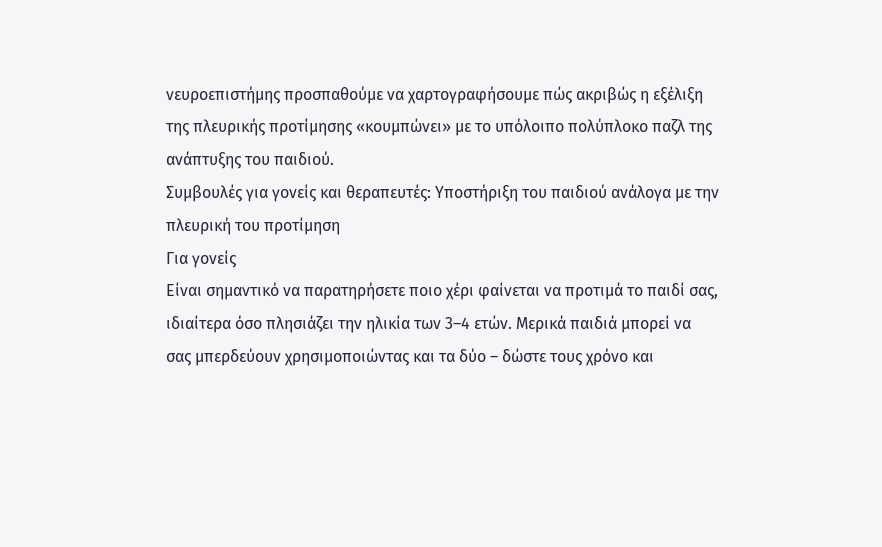νευροεπιστήμης προσπαθούμε να χαρτογραφήσουμε πώς ακριβώς η εξέλιξη της πλευρικής προτίμησης «κουμπώνει» με το υπόλοιπο πολύπλοκο παζλ της ανάπτυξης του παιδιού.
Συμβουλές για γονείς και θεραπευτές: Υποστήριξη του παιδιού ανάλογα με την πλευρική του προτίμηση
Για γονείς
Είναι σημαντικό να παρατηρήσετε ποιο χέρι φαίνεται να προτιμά το παιδί σας, ιδιαίτερα όσο πλησιάζει την ηλικία των 3–4 ετών. Μερικά παιδιά μπορεί να σας μπερδεύουν χρησιμοποιώντας και τα δύο – δώστε τους χρόνο και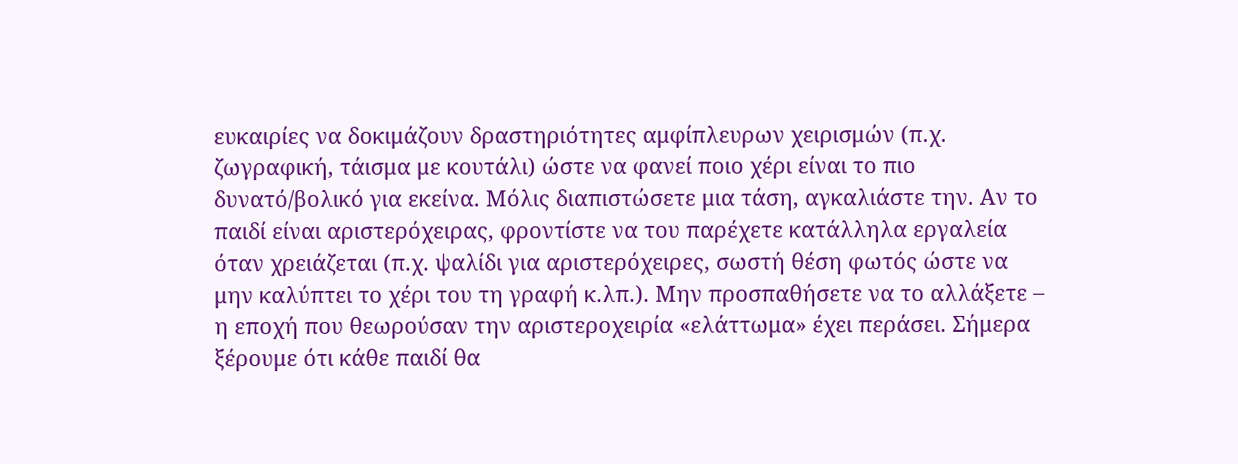ευκαιρίες να δοκιμάζουν δραστηριότητες αμφίπλευρων χειρισμών (π.χ. ζωγραφική, τάισμα με κουτάλι) ώστε να φανεί ποιο χέρι είναι το πιο δυνατό/βολικό για εκείνα. Μόλις διαπιστώσετε μια τάση, αγκαλιάστε την. Αν το παιδί είναι αριστερόχειρας, φροντίστε να του παρέχετε κατάλληλα εργαλεία όταν χρειάζεται (π.χ. ψαλίδι για αριστερόχειρες, σωστή θέση φωτός ώστε να μην καλύπτει το χέρι του τη γραφή κ.λπ.). Μην προσπαθήσετε να το αλλάξετε – η εποχή που θεωρούσαν την αριστεροχειρία «ελάττωμα» έχει περάσει. Σήμερα ξέρουμε ότι κάθε παιδί θα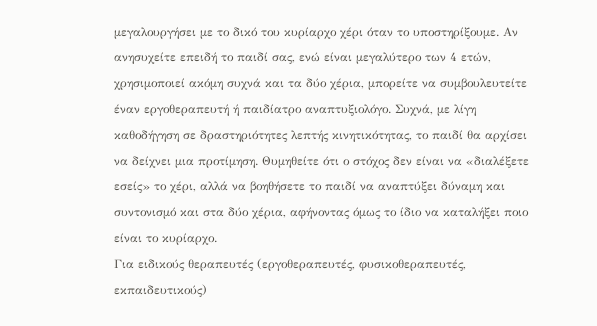μεγαλουργήσει με το δικό του κυρίαρχο χέρι όταν το υποστηρίξουμε. Αν ανησυχείτε επειδή το παιδί σας, ενώ είναι μεγαλύτερο των 4 ετών, χρησιμοποιεί ακόμη συχνά και τα δύο χέρια, μπορείτε να συμβουλευτείτε έναν εργοθεραπευτή ή παιδίατρο αναπτυξιολόγο. Συχνά, με λίγη καθοδήγηση σε δραστηριότητες λεπτής κινητικότητας, το παιδί θα αρχίσει να δείχνει μια προτίμηση. Θυμηθείτε ότι ο στόχος δεν είναι να «διαλέξετε εσείς» το χέρι, αλλά να βοηθήσετε το παιδί να αναπτύξει δύναμη και συντονισμό και στα δύο χέρια, αφήνοντας όμως το ίδιο να καταλήξει ποιο είναι το κυρίαρχο.
Για ειδικούς θεραπευτές (εργοθεραπευτές, φυσικοθεραπευτές, εκπαιδευτικούς)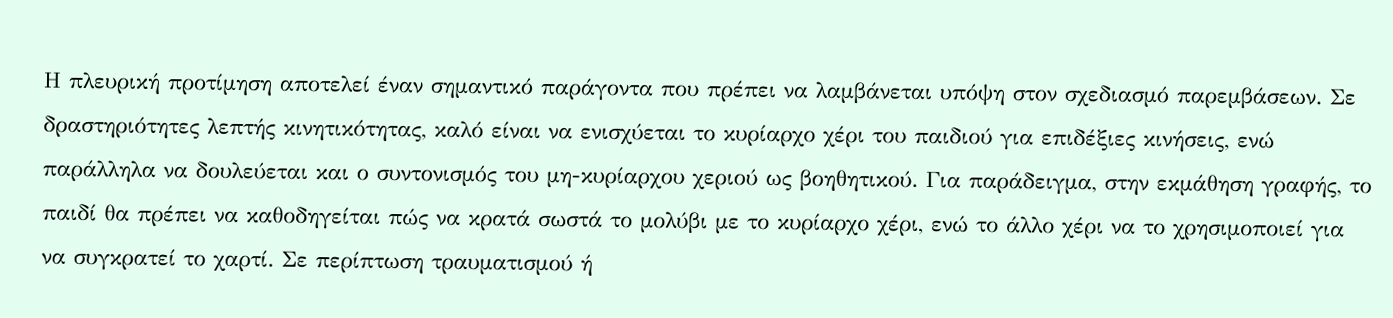Η πλευρική προτίμηση αποτελεί έναν σημαντικό παράγοντα που πρέπει να λαμβάνεται υπόψη στον σχεδιασμό παρεμβάσεων. Σε δραστηριότητες λεπτής κινητικότητας, καλό είναι να ενισχύεται το κυρίαρχο χέρι του παιδιού για επιδέξιες κινήσεις, ενώ παράλληλα να δουλεύεται και ο συντονισμός του μη-κυρίαρχου χεριού ως βοηθητικού. Για παράδειγμα, στην εκμάθηση γραφής, το παιδί θα πρέπει να καθοδηγείται πώς να κρατά σωστά το μολύβι με το κυρίαρχο χέρι, ενώ το άλλο χέρι να το χρησιμοποιεί για να συγκρατεί το χαρτί. Σε περίπτωση τραυματισμού ή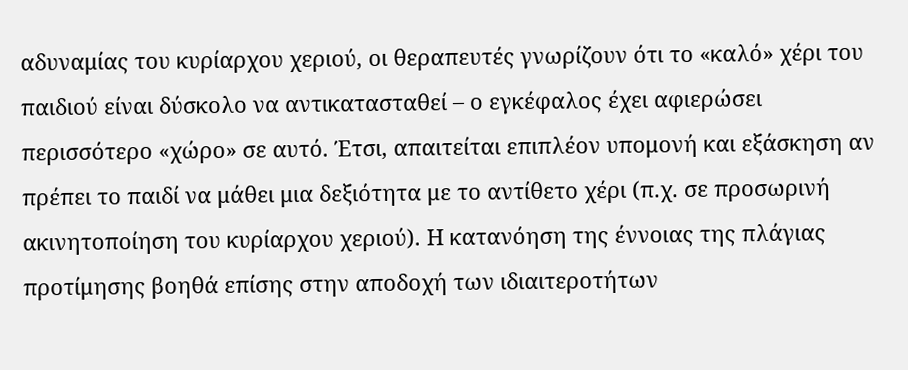αδυναμίας του κυρίαρχου χεριού, οι θεραπευτές γνωρίζουν ότι το «καλό» χέρι του παιδιού είναι δύσκολο να αντικατασταθεί – ο εγκέφαλος έχει αφιερώσει περισσότερο «χώρο» σε αυτό. Έτσι, απαιτείται επιπλέον υπομονή και εξάσκηση αν πρέπει το παιδί να μάθει μια δεξιότητα με το αντίθετο χέρι (π.χ. σε προσωρινή ακινητοποίηση του κυρίαρχου χεριού). Η κατανόηση της έννοιας της πλάγιας προτίμησης βοηθά επίσης στην αποδοχή των ιδιαιτεροτήτων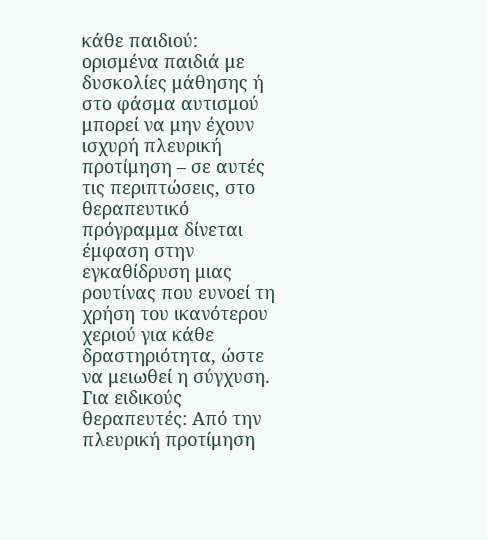κάθε παιδιού: ορισμένα παιδιά με δυσκολίες μάθησης ή στο φάσμα αυτισμού μπορεί να μην έχουν ισχυρή πλευρική προτίμηση – σε αυτές τις περιπτώσεις, στο θεραπευτικό πρόγραμμα δίνεται έμφαση στην εγκαθίδρυση μιας ρουτίνας που ευνοεί τη χρήση του ικανότερου χεριού για κάθε δραστηριότητα, ώστε να μειωθεί η σύγχυση.
Για ειδικούς θεραπευτές: Από την πλευρική προτίμηση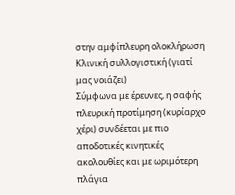στην αμφίπλευρη ολοκλήρωση
Κλινική συλλογιστική (γιατί μας νοιάζει)
Σύμφωνα με έρευνες, η σαφής πλευρική προτίμηση (κυρίαρχο χέρι) συνδέεται με πιο αποδοτικές κινητικές ακολουθίες και με ωριμότερη πλάγια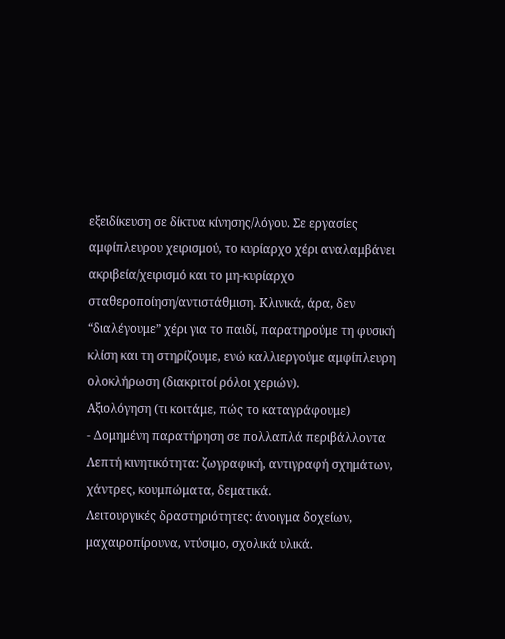εξειδίκευση σε δίκτυα κίνησης/λόγου. Σε εργασίες αμφίπλευρου χειρισμού, το κυρίαρχο χέρι αναλαμβάνει ακριβεία/χειρισμό και το μη-κυρίαρχο σταθεροποίηση/αντιστάθμιση. Κλινικά, άρα, δεν “διαλέγουμε” χέρι για το παιδί, παρατηρούμε τη φυσική κλίση και τη στηρίζουμε, ενώ καλλιεργούμε αμφίπλευρη ολοκλήρωση (διακριτοί ρόλοι χεριών).
Αξιολόγηση (τι κοιτάμε, πώς το καταγράφουμε)
- Δομημένη παρατήρηση σε πολλαπλά περιβάλλοντα
Λεπτή κινητικότητα: ζωγραφική, αντιγραφή σχημάτων, χάντρες, κουμπώματα, δεματικά.
Λειτουργικές δραστηριότητες: άνοιγμα δοχείων, μαχαιροπίρουνα, ντύσιμο, σχολικά υλικά.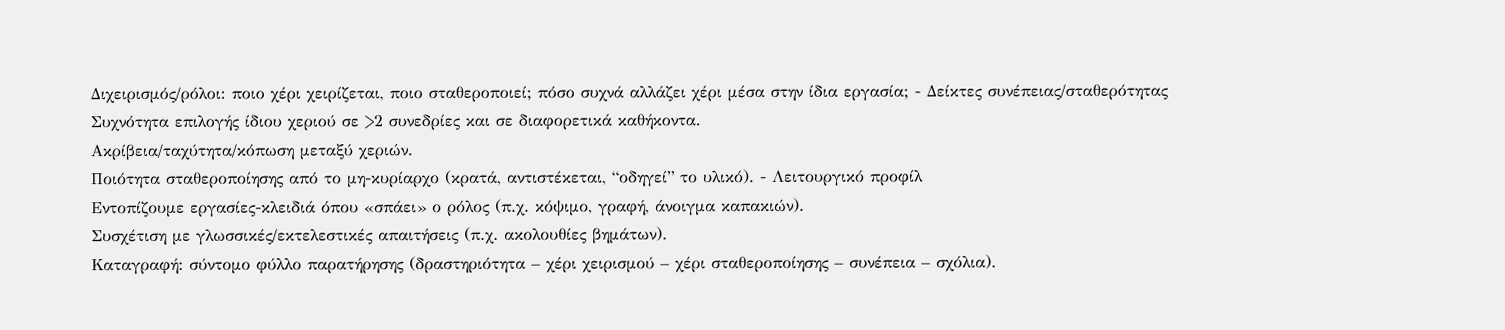Διχειρισμός/ρόλοι: ποιο χέρι χειρίζεται, ποιο σταθεροποιεί; πόσο συχνά αλλάζει χέρι μέσα στην ίδια εργασία; - Δείκτες συνέπειας/σταθερότητας
Συχνότητα επιλογής ίδιου χεριού σε >2 συνεδρίες και σε διαφορετικά καθήκοντα.
Ακρίβεια/ταχύτητα/κόπωση μεταξύ χεριών.
Ποιότητα σταθεροποίησης από το μη-κυρίαρχο (κρατά, αντιστέκεται, “οδηγεί” το υλικό). - Λειτουργικό προφίλ
Εντοπίζουμε εργασίες-κλειδιά όπου «σπάει» ο ρόλος (π.χ. κόψιμο, γραφή, άνοιγμα καπακιών).
Συσχέτιση με γλωσσικές/εκτελεστικές απαιτήσεις (π.χ. ακολουθίες βημάτων).
Καταγραφή: σύντομο φύλλο παρατήρησης (δραστηριότητα – χέρι χειρισμού – χέρι σταθεροποίησης – συνέπεια – σχόλια).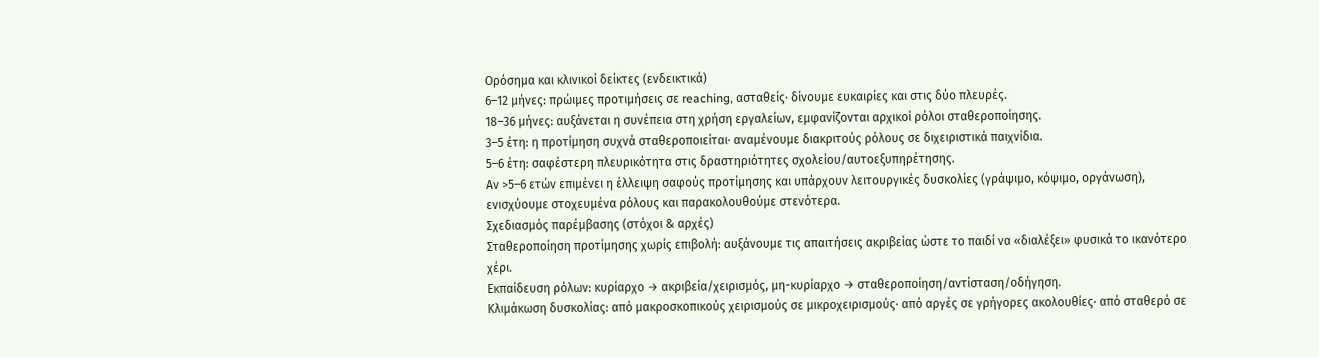Ορόσημα και κλινικοί δείκτες (ενδεικτικά)
6–12 μήνες: πρώιμες προτιμήσεις σε reaching, ασταθείς· δίνουμε ευκαιρίες και στις δύο πλευρές.
18–36 μήνες: αυξάνεται η συνέπεια στη χρήση εργαλείων, εμφανίζονται αρχικοί ρόλοι σταθεροποίησης.
3–5 έτη: η προτίμηση συχνά σταθεροποιείται· αναμένουμε διακριτούς ρόλους σε διχειριστικά παιχνίδια.
5–6 έτη: σαφέστερη πλευρικότητα στις δραστηριότητες σχολείου/αυτοεξυπηρέτησης.
Αν >5–6 ετών επιμένει η έλλειψη σαφούς προτίμησης και υπάρχουν λειτουργικές δυσκολίες (γράψιμο, κόψιμο, οργάνωση), ενισχύουμε στοχευμένα ρόλους και παρακολουθούμε στενότερα.
Σχεδιασμός παρέμβασης (στόχοι & αρχές)
Σταθεροποίηση προτίμησης χωρίς επιβολή: αυξάνουμε τις απαιτήσεις ακριβείας ώστε το παιδί να «διαλέξει» φυσικά το ικανότερο χέρι.
Εκπαίδευση ρόλων: κυρίαρχο → ακριβεία/χειρισμός, μη-κυρίαρχο → σταθεροποίηση/αντίσταση/οδήγηση.
Κλιμάκωση δυσκολίας: από μακροσκοπικούς χειρισμούς σε μικροχειρισμούς· από αργές σε γρήγορες ακολουθίες· από σταθερό σε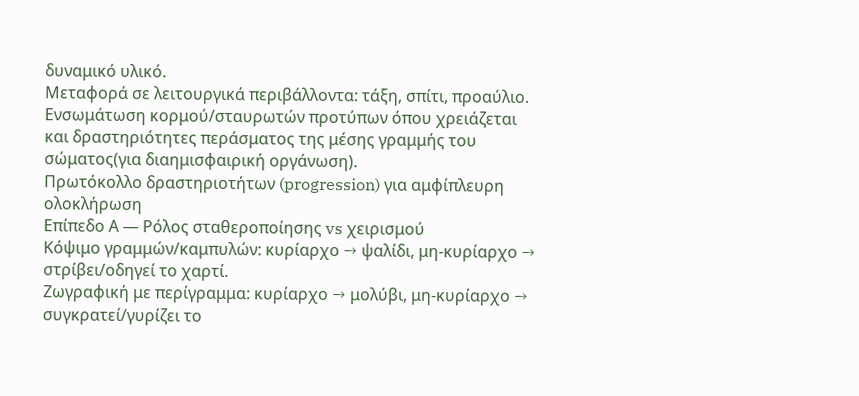δυναμικό υλικό.
Μεταφορά σε λειτουργικά περιβάλλοντα: τάξη, σπίτι, προαύλιο.
Ενσωμάτωση κορμού/σταυρωτών προτύπων όπου χρειάζεται και δραστηριότητες περάσματος της μέσης γραμμής του σώματος(για διαημισφαιρική οργάνωση).
Πρωτόκολλο δραστηριοτήτων (progression) για αμφίπλευρη ολοκλήρωση
Επίπεδο Α — Ρόλος σταθεροποίησης vs χειρισμού
Κόψιμο γραμμών/καμπυλών: κυρίαρχο → ψαλίδι, μη-κυρίαρχο → στρίβει/οδηγεί το χαρτί.
Ζωγραφική με περίγραμμα: κυρίαρχο → μολύβι, μη-κυρίαρχο → συγκρατεί/γυρίζει το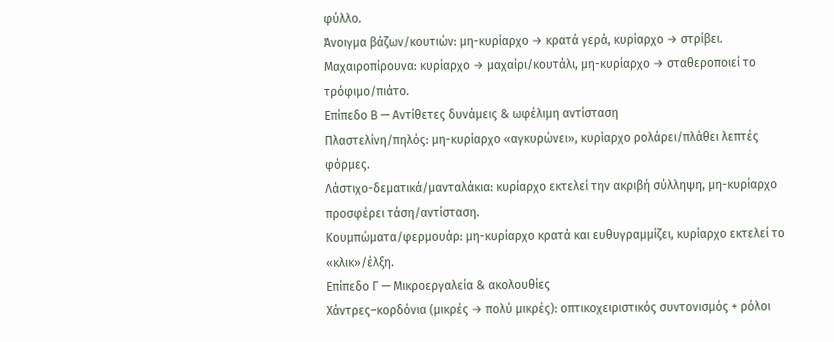φύλλο.
Άνοιγμα βάζων/κουτιών: μη-κυρίαρχο → κρατά γερά, κυρίαρχο → στρίβει.
Μαχαιροπίρουνα: κυρίαρχο → μαχαίρι/κουτάλι, μη-κυρίαρχο → σταθεροποιεί το τρόφιμο/πιάτο.
Επίπεδο Β — Αντίθετες δυνάμεις & ωφέλιμη αντίσταση
Πλαστελίνη/πηλός: μη-κυρίαρχο «αγκυρώνει», κυρίαρχο ρολάρει/πλάθει λεπτές φόρμες.
Λάστιχο-δεματικά/μανταλάκια: κυρίαρχο εκτελεί την ακριβή σύλληψη, μη-κυρίαρχο προσφέρει τάση/αντίσταση.
Κουμπώματα/φερμουάρ: μη-κυρίαρχο κρατά και ευθυγραμμίζει, κυρίαρχο εκτελεί το «κλικ»/έλξη.
Επίπεδο Γ — Μικροεργαλεία & ακολουθίες
Χάντρες–κορδόνια (μικρές → πολύ μικρές): οπτικοχειριστικός συντονισμός + ρόλοι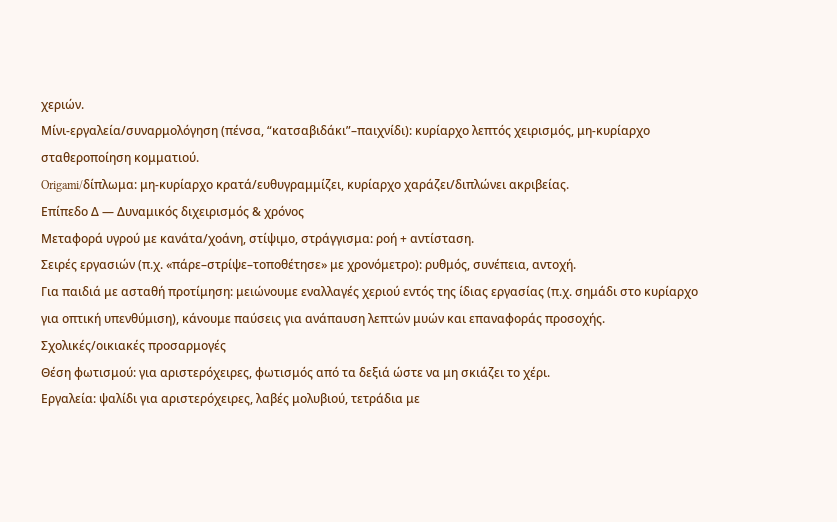χεριών.
Μίνι-εργαλεία/συναρμολόγηση (πένσα, “κατσαβιδάκι”–παιχνίδι): κυρίαρχο λεπτός χειρισμός, μη-κυρίαρχο σταθεροποίηση κομματιού.
Origami/δίπλωμα: μη-κυρίαρχο κρατά/ευθυγραμμίζει, κυρίαρχο χαράζει/διπλώνει ακριβείας.
Επίπεδο Δ — Δυναμικός διχειρισμός & χρόνος
Μεταφορά υγρού με κανάτα/χοάνη, στίψιμο, στράγγισμα: ροή + αντίσταση.
Σειρές εργασιών (π.χ. «πάρε–στρίψε–τοποθέτησε» με χρονόμετρο): ρυθμός, συνέπεια, αντοχή.
Για παιδιά με ασταθή προτίμηση: μειώνουμε εναλλαγές χεριού εντός της ίδιας εργασίας (π.χ. σημάδι στο κυρίαρχο για οπτική υπενθύμιση), κάνουμε παύσεις για ανάπαυση λεπτών μυών και επαναφοράς προσοχής.
Σχολικές/οικιακές προσαρμογές
Θέση φωτισμού: για αριστερόχειρες, φωτισμός από τα δεξιά ώστε να μη σκιάζει το χέρι.
Εργαλεία: ψαλίδι για αριστερόχειρες, λαβές μολυβιού, τετράδια με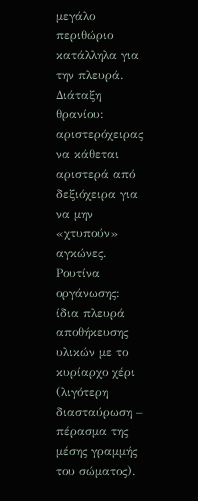μεγάλο περιθώριο κατάλληλα για την πλευρά.
Διάταξη θρανίου: αριστερόχειρας να κάθεται αριστερά από δεξιόχειρα για να μην «χτυπούν» αγκώνες.
Ρουτίνα οργάνωσης: ίδια πλευρά αποθήκευσης υλικών με το κυρίαρχο χέρι (λιγότερη διασταύρωση – πέρασμα της μέσης γραμμής του σώματος).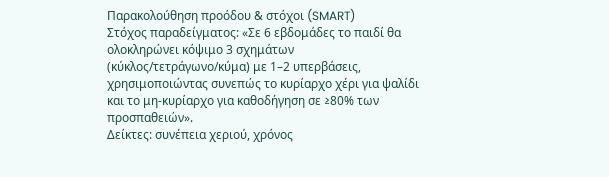Παρακολούθηση προόδου & στόχοι (SMART)
Στόχος παραδείγματος: «Σε 6 εβδομάδες το παιδί θα ολοκληρώνει κόψιμο 3 σχημάτων (κύκλος/τετράγωνο/κύμα) με 1–2 υπερβάσεις, χρησιμοποιώντας συνεπώς το κυρίαρχο χέρι για ψαλίδι και το μη-κυρίαρχο για καθοδήγηση σε ≥80% των προσπαθειών».
Δείκτες: συνέπεια χεριού, χρόνος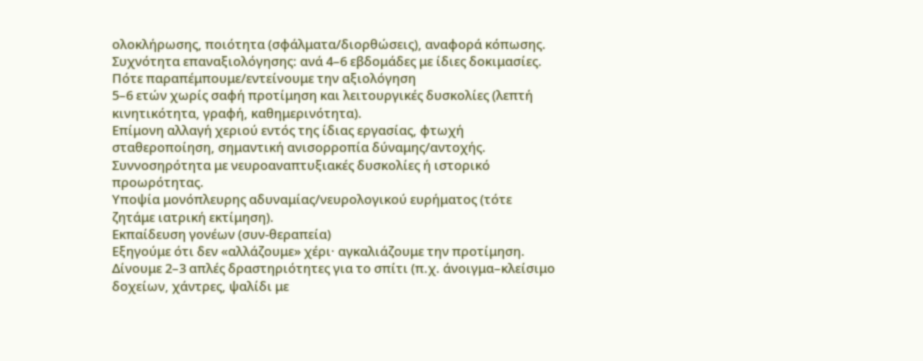ολοκλήρωσης, ποιότητα (σφάλματα/διορθώσεις), αναφορά κόπωσης.
Συχνότητα επαναξιολόγησης: ανά 4–6 εβδομάδες με ίδιες δοκιμασίες.
Πότε παραπέμπουμε/εντείνουμε την αξιολόγηση
5–6 ετών χωρίς σαφή προτίμηση και λειτουργικές δυσκολίες (λεπτή κινητικότητα, γραφή, καθημερινότητα).
Επίμονη αλλαγή χεριού εντός της ίδιας εργασίας, φτωχή σταθεροποίηση, σημαντική ανισορροπία δύναμης/αντοχής.
Συννοσηρότητα με νευροαναπτυξιακές δυσκολίες ή ιστορικό προωρότητας.
Υποψία μονόπλευρης αδυναμίας/νευρολογικού ευρήματος (τότε ζητάμε ιατρική εκτίμηση).
Εκπαίδευση γονέων (συν-θεραπεία)
Εξηγούμε ότι δεν «αλλάζουμε» χέρι· αγκαλιάζουμε την προτίμηση.
Δίνουμε 2–3 απλές δραστηριότητες για το σπίτι (π.χ. άνοιγμα–κλείσιμο δοχείων, χάντρες, ψαλίδι με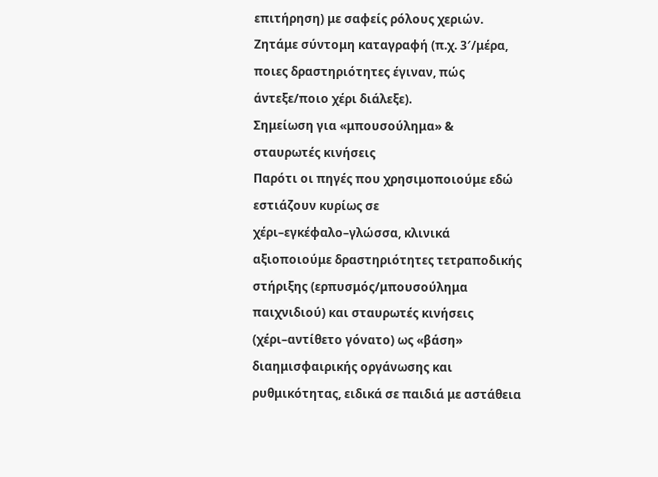επιτήρηση) με σαφείς ρόλους χεριών.
Ζητάμε σύντομη καταγραφή (π.χ. 3′/μέρα, ποιες δραστηριότητες έγιναν, πώς άντεξε/ποιο χέρι διάλεξε).
Σημείωση για «μπουσούλημα» & σταυρωτές κινήσεις
Παρότι οι πηγές που χρησιμοποιούμε εδώ εστιάζουν κυρίως σε χέρι–εγκέφαλο–γλώσσα, κλινικά αξιοποιούμε δραστηριότητες τετραποδικής στήριξης (ερπυσμός/μπουσούλημα παιχνιδιού) και σταυρωτές κινήσεις (χέρι–αντίθετο γόνατο) ως «βάση» διαημισφαιρικής οργάνωσης και ρυθμικότητας, ειδικά σε παιδιά με αστάθεια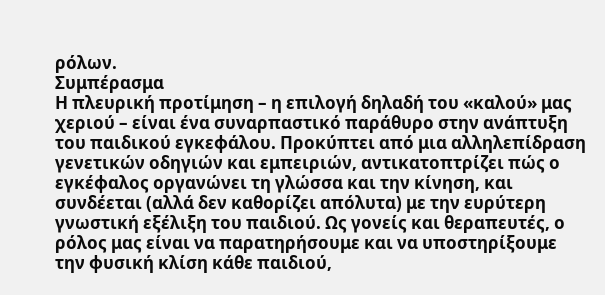ρόλων.
Συμπέρασμα
Η πλευρική προτίμηση – η επιλογή δηλαδή του «καλού» μας χεριού – είναι ένα συναρπαστικό παράθυρο στην ανάπτυξη του παιδικού εγκεφάλου. Προκύπτει από μια αλληλεπίδραση γενετικών οδηγιών και εμπειριών, αντικατοπτρίζει πώς ο εγκέφαλος οργανώνει τη γλώσσα και την κίνηση, και συνδέεται (αλλά δεν καθορίζει απόλυτα) με την ευρύτερη γνωστική εξέλιξη του παιδιού. Ως γονείς και θεραπευτές, ο ρόλος μας είναι να παρατηρήσουμε και να υποστηρίξουμε την φυσική κλίση κάθε παιδιού,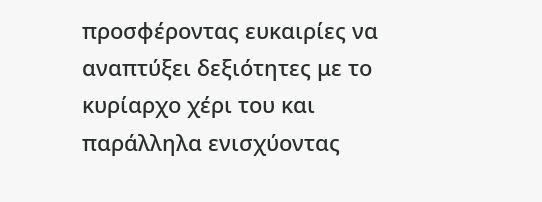προσφέροντας ευκαιρίες να αναπτύξει δεξιότητες με το κυρίαρχο χέρι του και παράλληλα ενισχύοντας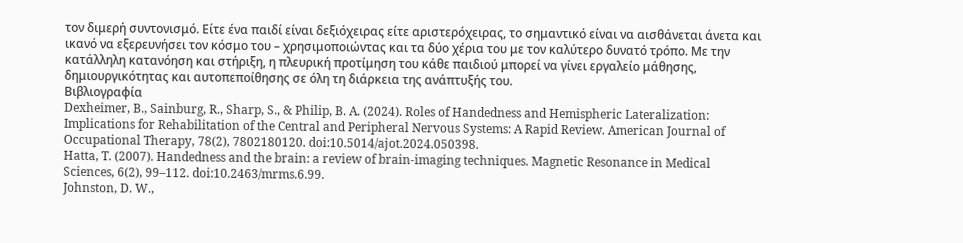τον διμερή συντονισμό. Είτε ένα παιδί είναι δεξιόχειρας είτε αριστερόχειρας, το σημαντικό είναι να αισθάνεται άνετα και ικανό να εξερευνήσει τον κόσμο του – χρησιμοποιώντας και τα δύο χέρια του με τον καλύτερο δυνατό τρόπο. Με την κατάλληλη κατανόηση και στήριξη, η πλευρική προτίμηση του κάθε παιδιού μπορεί να γίνει εργαλείο μάθησης, δημιουργικότητας και αυτοπεποίθησης σε όλη τη διάρκεια της ανάπτυξής του.
Βιβλιογραφία
Dexheimer, B., Sainburg, R., Sharp, S., & Philip, B. A. (2024). Roles of Handedness and Hemispheric Lateralization: Implications for Rehabilitation of the Central and Peripheral Nervous Systems: A Rapid Review. American Journal of Occupational Therapy, 78(2), 7802180120. doi:10.5014/ajot.2024.050398.
Hatta, T. (2007). Handedness and the brain: a review of brain-imaging techniques. Magnetic Resonance in Medical Sciences, 6(2), 99–112. doi:10.2463/mrms.6.99.
Johnston, D. W.,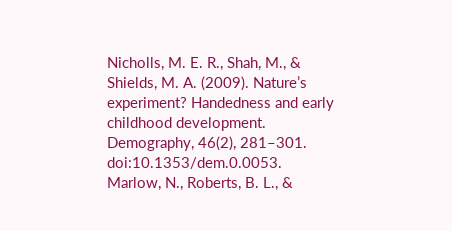Nicholls, M. E. R., Shah, M., & Shields, M. A. (2009). Nature’s experiment? Handedness and early childhood development. Demography, 46(2), 281–301. doi:10.1353/dem.0.0053.
Marlow, N., Roberts, B. L., &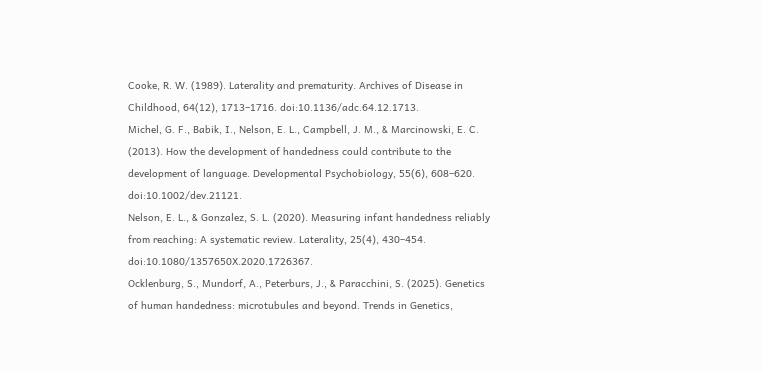Cooke, R. W. (1989). Laterality and prematurity. Archives of Disease in Childhood, 64(12), 1713–1716. doi:10.1136/adc.64.12.1713.
Michel, G. F., Babik, I., Nelson, E. L., Campbell, J. M., & Marcinowski, E. C. (2013). How the development of handedness could contribute to the development of language. Developmental Psychobiology, 55(6), 608–620. doi:10.1002/dev.21121.
Nelson, E. L., & Gonzalez, S. L. (2020). Measuring infant handedness reliably from reaching: A systematic review. Laterality, 25(4), 430–454. doi:10.1080/1357650X.2020.1726367.
Ocklenburg, S., Mundorf, A., Peterburs, J., & Paracchini, S. (2025). Genetics of human handedness: microtubules and beyond. Trends in Genetics,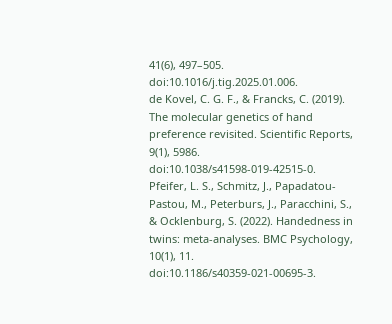41(6), 497–505. doi:10.1016/j.tig.2025.01.006.
de Kovel, C. G. F., & Francks, C. (2019). The molecular genetics of hand preference revisited. Scientific Reports, 9(1), 5986. doi:10.1038/s41598-019-42515-0.
Pfeifer, L. S., Schmitz, J., Papadatou-Pastou, M., Peterburs, J., Paracchini, S., & Ocklenburg, S. (2022). Handedness in twins: meta-analyses. BMC Psychology, 10(1), 11. doi:10.1186/s40359-021-00695-3.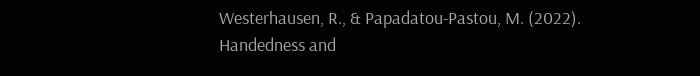Westerhausen, R., & Papadatou-Pastou, M. (2022). Handedness and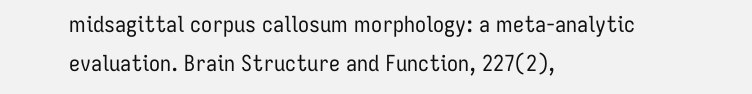midsagittal corpus callosum morphology: a meta-analytic evaluation. Brain Structure and Function, 227(2),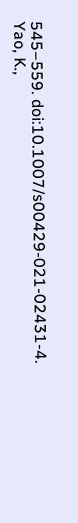545–559. doi:10.1007/s00429-021-02431-4.
Yao, K.,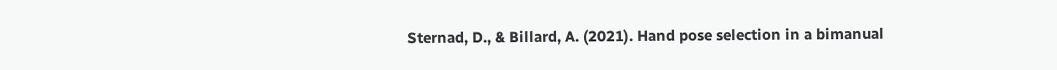Sternad, D., & Billard, A. (2021). Hand pose selection in a bimanual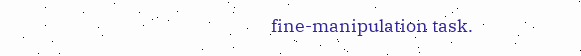fine-manipulation task.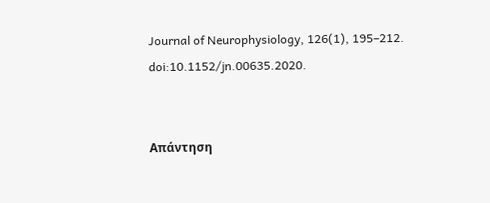Journal of Neurophysiology, 126(1), 195–212. doi:10.1152/jn.00635.2020.


Απάντηση